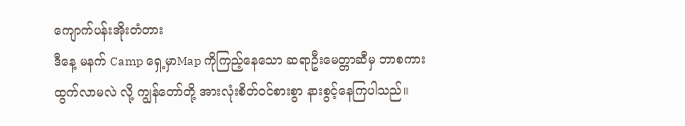ကျောက်ပန်းအိုးတံတား
ဒီနေ့ မနက် Camp ရှေ့မှာMap ကိုကြည့်နေသော ဆရာဦးမေတ္တာဆီမှ ဘာစကားထွက်လာမလဲ လို့ ကျွန်တော်တို့ အားလုံးစိတ်ဝင်စားစွာ နားစွင့်နေကြပါသည်။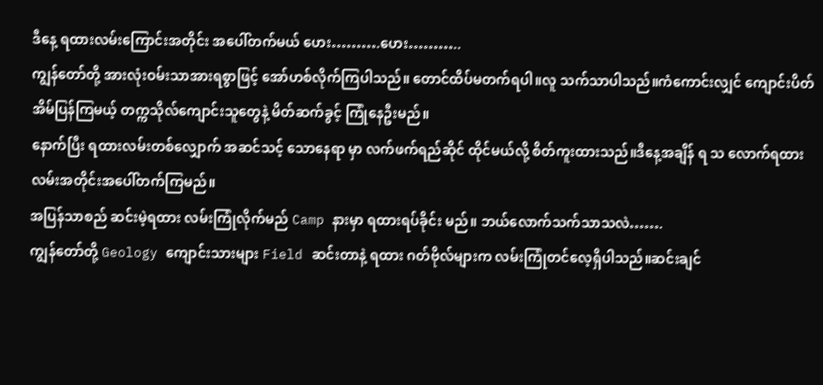ဒီနေ့ ရထားလမ်းကြောင်းအတိုင်း အပေါ်တက်မယ် ဟေး……….ဟေး………..
ကျွန်တော်တို့ အားလုံးဝမ်းသာအားရစွာဖြင့် အော်ဟစ်လိုက်ကြပါသည်။ တောင်ထိပ်မတက်ရပါ။လူ သက်သာပါသည်။ကံကောင်းလျှင် ကျောင်းပိတ် အိမ်ပြန်ကြမယ့် တက္ကသိုလ်ကျောင်းသူတွေနဲ့ မိတ်ဆက်ခွင့် ကြုံနေဦးမည်။
နောက်ပြီး ရထားလမ်းတစ်လျှောက် အဆင်သင့် သောနေရာ မှာ လက်ဖက်ရည်ဆိုင် ထိုင်မယ်လို့ စိတ်ကူးထားသည်။ဒီနေ့အချိန် ရ သ လောက်ရထား လမ်းအတိုင်းအပေါ်တက်ကြမည်။
အပြန်သာစည် ဆင်းမဲ့ရထား လမ်းကြုံလိုက်မည် Camp နားမှာ ရထားရပ်ခိုင်း မည်။ ဘယ်လောက်သက်သာသလဲ…….
ကျွန်တော်တို့ Geology ကျောင်းသားများ Field ဆင်းတာနဲ့ ရထား ဂတ်ဗိုလ်များက လမ်းကြုံတင်လေ့ရှိပါသည်။ဆင်းချင်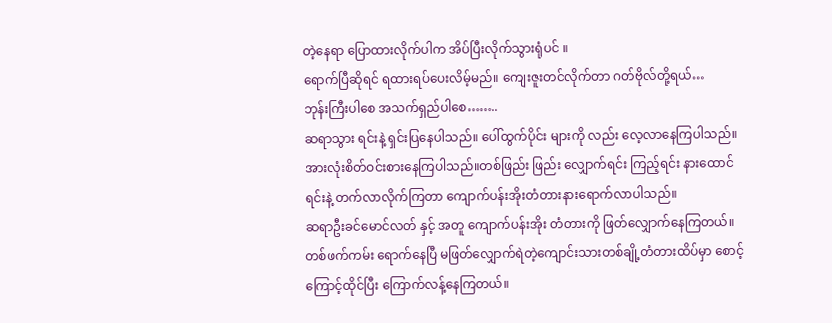တဲ့နေရာ ပြောထားလိုက်ပါက အိပ်ပြီးလိုက်သွားရုံပင် ။
ရောက်ပြီဆိုရင် ရထားရပ်ပေးလိမ့်မည်။ ကျေးဇူးတင်လိုက်တာ ဂတ်ဗိုလ်တို့ရယ်…
ဘုန်းကြီးပါစေ အသက်ရှည်ပါစေ……..
ဆရာသွား ရင်းနဲ့ ရှင်းပြနေပါသည်။ ပေါ်ထွက်ပိုင်း များကို လည်း လေ့လာနေကြပါသည်။ အားလုံးစိတ်ဝင်းစားနေကြပါသည်။တစ်ဖြည်း ဖြည်း လျှောက်ရင်း ကြည့်ရင်း နားထောင်ရင်းနဲ့ တက်လာလိုက်ကြတာ ကျောက်ပန်းအိုးတံတားနားရောက်လာပါသည်။
ဆရာဦးခင်မောင်လတ် နှင့် အတူ ကျောက်ပန်းအိုး တံတားကို ဖြတ်လျှောက်နေကြတယ်။ တစ်ဖက်ကမ်း ရောက်နေပြီ မဖြတ်လျှောက်ရဲတဲ့ကျောင်းသားတစ်ချို့တံတားထိပ်မှာ စောင့်ကြောင့်ထိုင်ပြီး ကြောက်လန့်နေကြတယ်။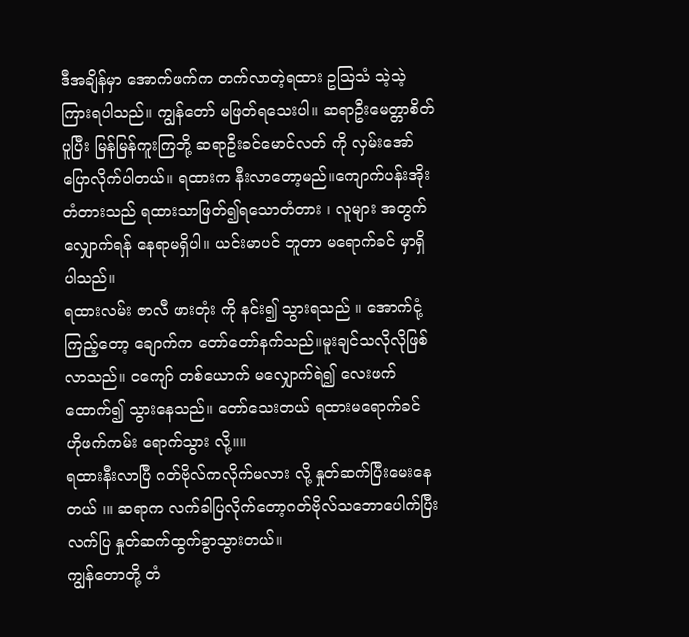ဒီအချိန်မှာ အောက်ဖက်က တက်လာတဲ့ရထား ဥသြသံ သဲ့သဲ့ကြားရပါသည်။ ကျွန်တော် မဖြတ်ရသေးပါ။ ဆရာဦးမေတ္တာစိတ် ပူပြီး မြန်မြန်ကူးကြဘို့ ဆရာဦးခင်မောင်လတ် ကို လှမ်းအော်ပြောလိုက်ပါတယ်။ ရထားက နီးလာတော့မည်။ကျောက်ပန်းအိုးတံတားသည် ရထားသာဖြတ်၍ရသောတံတား ၊ လူများ အတွက်လျှောက်ရန် နေရာမရှိပါ။ ယင်းမာပင် ဘူတာ မရောက်ခင် မှာရှိပါသည်။
ရထားလမ်း ဇာလီ ဖားတုံး ကို နင်း၍ သွားရသည် ။ အောက်ငုံ့ကြည့်တော့ ချောက်က တော်တော်နက်သည်။မူးချင်သလိုလိုဖြစ်လာသည်။ ငကျော် တစ်ယောက် မလျှောက်ရဲ၍ လေးဖက်ထောက်၍ သွားနေသည်။ တော်သေးတယ် ရထားမရောက်ခင် ဟိုဖက်ကမ်း ရောက်သွား လို့။။
ရထားနီးလာပြီ ဂတ်ဗိုလ်ကလိုက်မလား လို့ နှုတ်ဆက်ပြီးမေးနေတယ် ၊။ ဆရာက လက်ခါပြလိုက်တော့ဂတ်ဗိုလ်သဘောပေါက်ပြီးလက်ပြ နှုတ်ဆက်ထွက်ခွာသွားတယ်။
ကျွန်တောတို့ တံ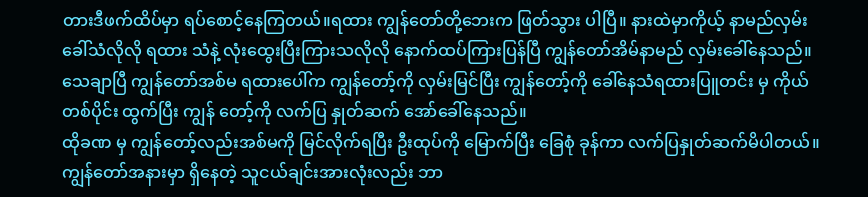တားဒီဖက်ထိပ်မှာ ရပ်စောင့်နေကြတယ်။ရထား ကျွန်တော်တို့ဘေးက ဖြတ်သွား ပါပြီ။ နားထဲမှာကိုယ့် နာမည်လှမ်းခေါ်သံလိုလို ရထား သံနဲ့ လုံးထွေးပြီးကြားသလိုလို နောက်ထပ်ကြားပြန်ပြီ ကျွန်တော်အိမ်နာမည် လှမ်းခေါ်နေသည်။
သေချာပြီ ကျွန်တော်အစ်မ ရထားပေါ်က ကျွန်တော့်ကို လှမ်းမြင်ပြီး ကျွန်တော့်ကို ခေါ်နေသံရထားပြူတင်း မှ ကိုယ်တစ်ပိုင်း ထွက်ပြီး ကျွန် တော့်ကို လက်ပြ နှုတ်ဆက် အော်ခေါ်နေသည်။
ထိုခဏ မှ ကျွန်တော့်လည်းအစ်မကို မြင်လိုက်ရပြီး ဦးထုပ်ကို မြောက်ပြီး ခြေစုံ ခုန်ကာ လက်ပြနှုတ်ဆက်မိပါတယ်။ ကျွန်တော်အနားမှာ ရှိနေတဲ့ သူငယ်ချင်းအားလုံးလည်း ဘာ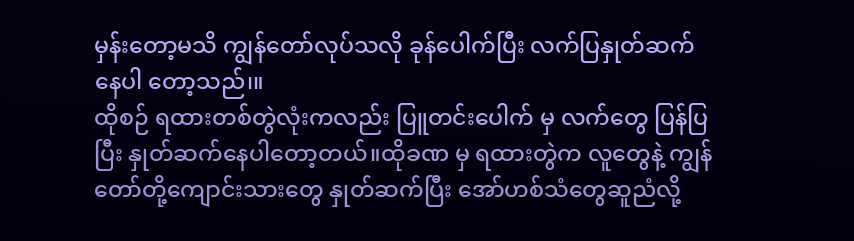မှန်းတော့မသိ ကျွန်တော်လုပ်သလို ခုန်ပေါက်ပြီး လက်ပြနှုတ်ဆက်နေပါ တော့သည်၊။
ထိုစဉ် ရထားတစ်တွဲလုံးကလည်း ပြူတင်းပေါက် မှ လက်တွေ ပြန်ပြပြီး နှုတ်ဆက်နေပါတော့တယ်။ထိုခဏ မှ ရထားတွဲက လူတွေနဲ့ ကျွန်တော်တို့ကျောင်းသားတွေ နှုတ်ဆက်ပြီး အော်ဟစ်သံတွေဆူညံလို့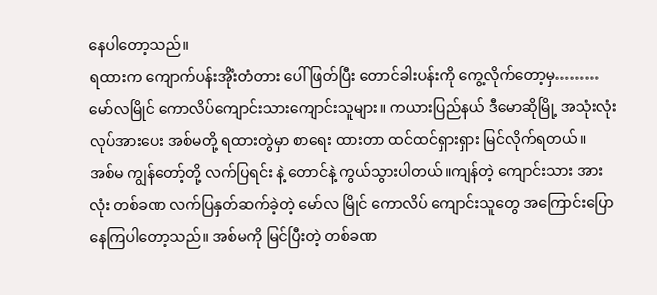နေပါတော့သည်။
ရထားက ကျောက်ပန်းအိုံးတံတား ပေါ်ဖြတ်ပြီး တောင်ခါးပန်းကို ကွေ့လိုက်တော့မှ………
မော်လမြိုင် ကောလိပ်ကျောင်းသားကျောင်းသူများ။ ကယားပြည်နယ် ဒီမောဆိုမြို့ အသုံးလုံးလုပ်အားပေး အစ်မတို့ ရထားတွဲမှာ စာရေး ထားတာ ထင်ထင်ရှားရှား မြင်လိုက်ရတယ်။
အစ်မ ကျွန်တော့်တို့ လက်ပြရင်း နဲ့ တောင်နဲ့ ကွယ်သွားပါတယ်။ကျန်တဲ့ ကျောင်းသား အားလုံး တစ်ခဏ လက်ပြနှတ်ဆက်ခဲ့တဲ့ မော်လ မြိုင် ကောလိပ် ကျောင်းသူတွေ အကြောင်းပြောနေကြပါတော့သည်။ အစ်မကို မြင်ပြီးတဲ့ တစ်ခဏ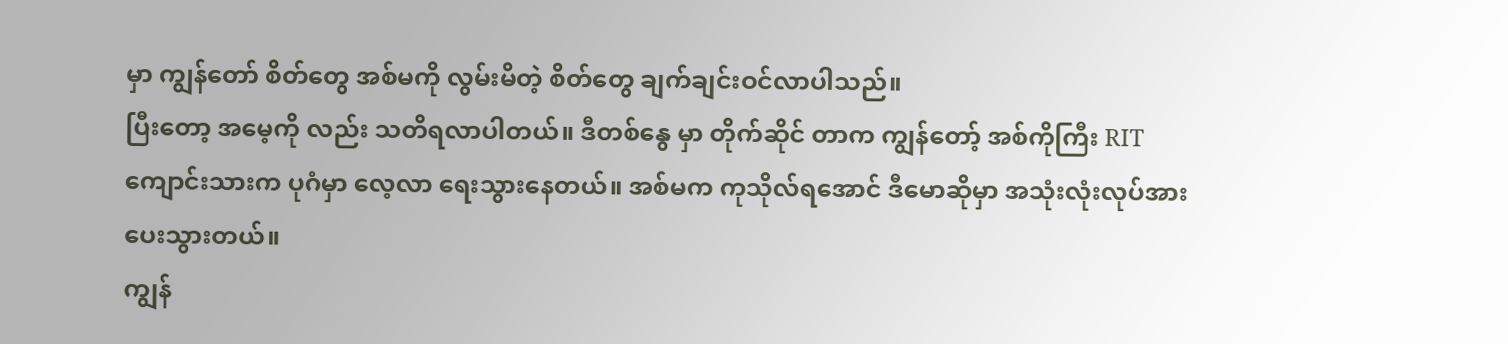မှာ ကျွန်တော် စိတ်တွေ အစ်မကို လွမ်းမိတဲ့ စိတ်တွေ ချက်ချင်းဝင်လာပါသည်။
ပြီးတော့ အမေ့ကို လည်း သတိရလာပါတယ်။ ဒီတစ်နွေ မှာ တိုက်ဆိုင် တာက ကျွန်တော့် အစ်ကိုကြီး RIT ကျောင်းသားက ပုဂံမှာ လေ့လာ ရေးသွားနေတယ်။ အစ်မက ကုသိုလ်ရအောင် ဒီမောဆိုမှာ အသုံးလုံးလုပ်အားပေးသွားတယ်။
ကျွန်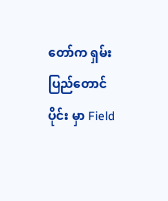တော်က ရှမ်းပြည်တောင်ပိုင်း မှာ Field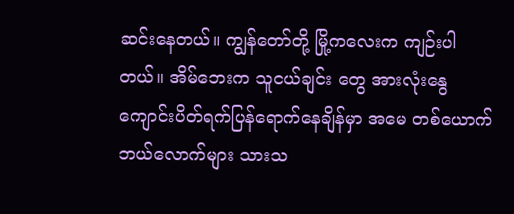ဆင်းနေတယ်။ ကျွန်တော်တို့ မြို့ကလေးက ကျဉ်းပါတယ်။ အိမ်ဘေးက သူငယ်ချင်း တွေ အားလုံးနွေကျောင်းပိတ်ရက်ပြန်ရောက်နေချိန်မှာ အမေ တစ်ယောက် ဘယ်လောက်များ သားသ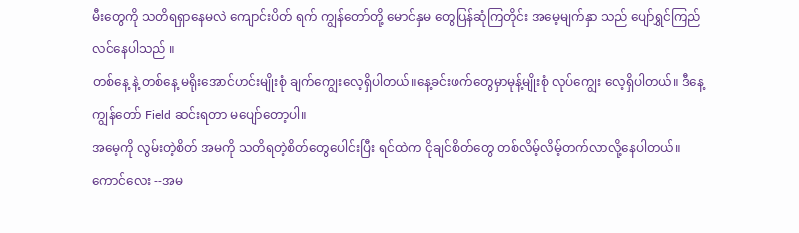မီးတွေကို သတိရရှာနေမလဲ ကျောင်းပိတ် ရက် ကျွန်တော်တို့ မောင်နှမ တွေပြန်ဆုံကြတိုင်း အမေ့မျက်နှာ သည် ပျော်ရွှင်ကြည်လင်နေပါသည် ။
တစ်နေ့ နဲ့ တစ်နေ့ မရိုးအောင်ဟင်းမျိုးစုံ ချက်ကျွေးလေ့ရှိပါတယ်။နေ့ခင်းဖက်တွေမှာမုန့်မျိုးစုံ လုပ်ကျွေး လေ့ရှိပါတယ်။ ဒီနေ့ ကျွန်တော် Field ဆင်းရတာ မပျော်တော့ပါ။
အမေ့ကို လွမ်းတဲ့စိတ် အမကို သတိရတဲ့စိတ်တွေပေါင်းပြီး ရင်ထဲက ငိုချင်စိတ်တွေ တစ်လိမ့်လိမ့်တက်လာလို့နေပါတယ်။ ကောင်လေး --အမ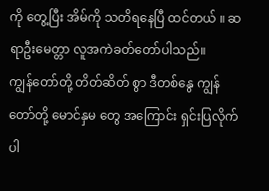ကို တွေ့ပြီး အိမ်ကို သတိရနေပြီ ထင်တယ် ။ ဆရာဦးမေတ္တာ လူအကဲခတ်တော်ပါသည်။
ကျွန်တော်တို့ တိတ်ဆိတ် စွာ ဒီတစ်နွေ ကျွန်တော်တို့ မောင်နှမ တွေ အကြောင်း ရှင်းပြလိုက်ပါ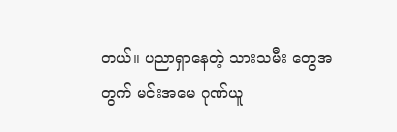တယ်။ ပညာရှာနေတဲ့ သားသမီး တွေအ တွက် မင်းအမေ ဂုဏ်ယူ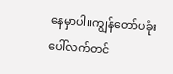နေမှာပါ။ကျွန်တော်ပခုံးပေါ်လက်တင်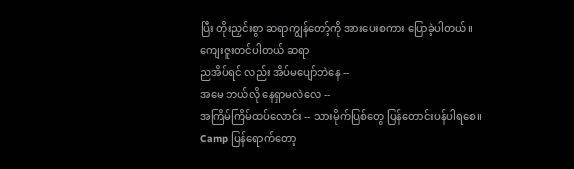ပြီး တိုးညှင်းစွာ ဆရာကျွန်တော့်ကို အားပေးစကား ပြောခဲ့ပါတယ်။
ကျေးဇူးတင်ပါတယ် ဆရာ
ညအိပ်ရင် လည်း အိပ်မပျော်ဘဲနေ --
အမေ ဘယ်လို နေရှာမလဲလေ --
အကြိမ်ကြိမ်ထပ်လောင်း -- သားမိုက်ပြစ်တွေ ပြန်တောင်းပန်ပါရစေ။
Camp ပြန်ရောက်တော့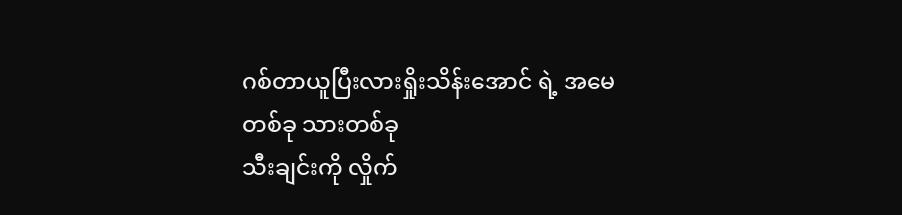ဂစ်တာယူပြီးလားရှိုးသိန်းအောင် ရဲ့ အမေတစ်ခု သားတစ်ခု
သီးချင်းကို လှိုက်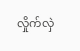လှိုက်လှဲ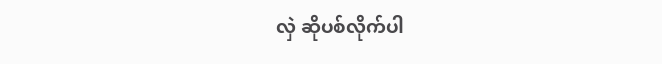လှဲ ဆိုပစ်လိုက်ပါ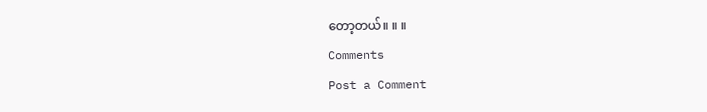တော့တယ်။ ။ ။
Comments
Post a Comment